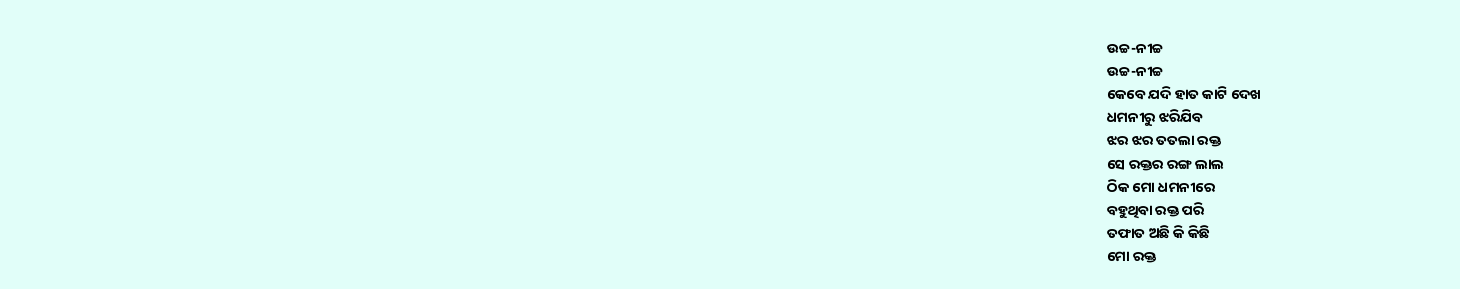ଉଚ୍ଚ-ନୀଚ୍ଚ
ଉଚ୍ଚ-ନୀଚ୍ଚ
କେବେ ଯଦି ହାତ କାଟି ଦେଖ
ଧମନୀରୁ ଝରିଯିବ
ଝର ଝର ତତଲା ରକ୍ତ
ସେ ରକ୍ତର ରଙ୍ଗ ଲାଲ
ଠିକ ମୋ ଧମନୀରେ
ବହୁଥିବା ରକ୍ତ ପରି
ତଫାତ ଅଛି କି କିଛି
ମୋ ରକ୍ତ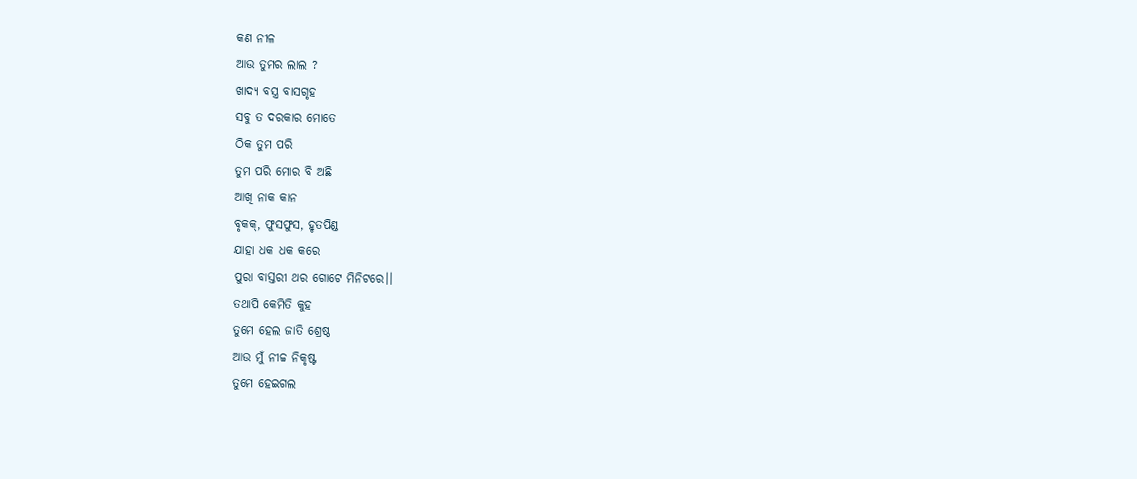କଣ ନୀଳ
ଆଉ ତୁମର ଲାଲ ?
ଖାଦ୍ୟ ବସ୍ତ୍ର ବାସଗୃହ
ସବୁ ତ ଦରକାର ମୋତେ
ଠିକ ତୁମ ପରି
ତୁମ ପରି ମୋର ବି ଅଛି
ଆଖି ନାକ କାନ
ବୃକକ୍, ଫୁସଫୁସ, ହୃତପିଣ୍ଡ
ଯାହା ଧକ ଧକ କରେ
ପୁରା ବାସ୍ତରୀ ଥର ଗୋଟେ ମିନିଟରେ।।
ତଥାପି କେମିତି କୁହ
ତୁମେ ହେଲ ଜାତି ଶ୍ରେଷ୍ଠ
ଆଉ ମୁଁ ନୀଚ୍ଚ ନିକୃଷ୍ଟ
ତୁମେ ହେଇଗଲ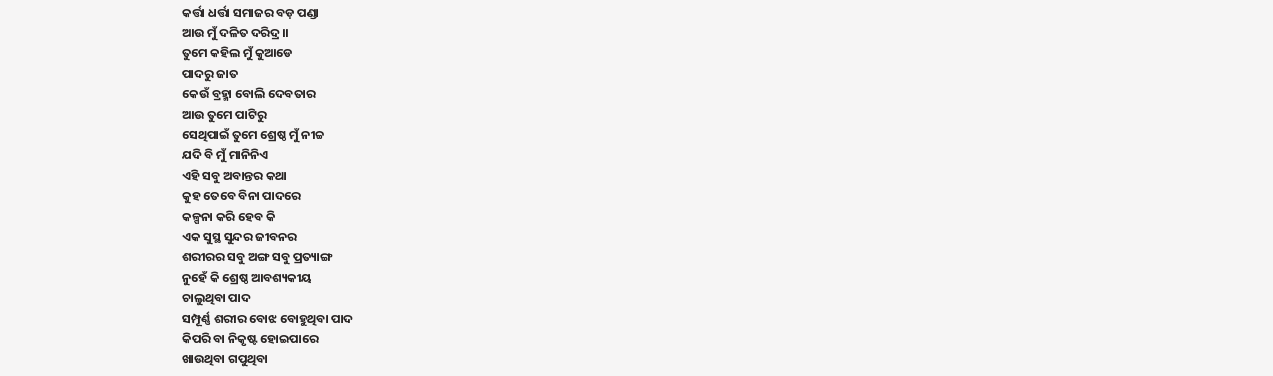କର୍ତ୍ତା ଧର୍ତ୍ତା ସମାଜର ବଡ଼ ପଣ୍ଡା
ଆଉ ମୁଁ ଦଳିତ ଦରିଦ୍ର।।
ତୁମେ କହିଲ ମୁଁ କୁଆଡେ
ପାଦରୁ ଜାତ
କେଉଁ ବ୍ରହ୍ମା ବୋଲି ଦେବତାର
ଆଉ ତୁମେ ପାଟିରୁ
ସେଥିପାଇଁ ତୁମେ ଶ୍ରେଷ୍ଠ ମୁଁ ନୀଚ୍ଚ
ଯଦି ବି ମୁଁ ମାନିନିଏ
ଏହି ସବୁ ଅବାନ୍ତର କଥା
କୁହ ତେବେ ବିନା ପାଦରେ
କଳ୍ପନା କରି ହେବ କି
ଏକ ସୁସ୍ଥ ସୁନ୍ଦର ଜୀବନର
ଶରୀରର ସବୁ ଅଙ୍ଗ ସବୁ ପ୍ରତ୍ୟାଙ୍ଗ
ନୁହେଁ କି ଶ୍ରେଷ୍ଠ ଆବଶ୍ୟକୀୟ
ଚାଲୁଥିବା ପାଦ
ସମ୍ପୂର୍ଣ୍ଣ ଶରୀର ବୋଝ ବୋହୁଥିବା ପାଦ
କିପରି ବା ନିକୃଷ୍ଟ ହୋଇପାରେ
ଖାଉଥିବା ଗପୁଥିବା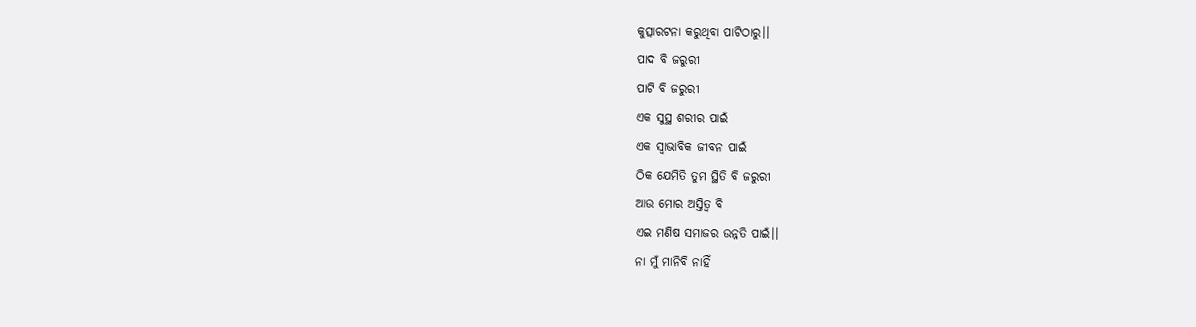କୁତ୍ସାରଟନା କରୁଥିବା ପାଟିଠାରୁ।।
ପାଦ ବି ଜରୁରୀ
ପାଟି ବି ଜରୁରୀ
ଏକ ସୁସ୍ଥ ଶରୀର ପାଇଁ
ଏକ ସ୍ୱାଭାବିକ ଜୀବନ ପାଇଁ
ଠିକ ଯେମିତି ତୁମ ସ୍ଥିତି ବି ଜରୁରୀ
ଆଉ ମୋର ଅସ୍ତିତ୍ୱ ବି
ଏଇ ମଣିଷ ସମାଜର ଉନ୍ନତି ପାଇଁ।।
ନା ମୁଁ ମାନିବି ନାହିଁ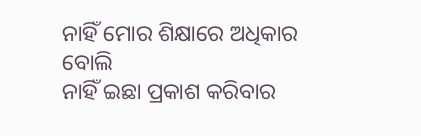ନାହିଁ ମୋର ଶିକ୍ଷାରେ ଅଧିକାର ବୋଲି
ନାହିଁ ଇଛା ପ୍ରକାଶ କରିବାର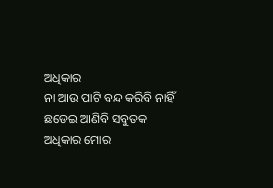ଅଧିକାର
ନା ଆଉ ପାଟି ବନ୍ଦ କରିବି ନାହିଁ
ଛଡେଇ ଆଣିବି ସବୁତକ ଅଧିକାର ମୋର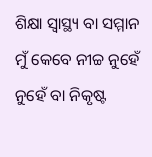ଶିକ୍ଷା ସ୍ୱାସ୍ଥ୍ୟ ବା ସମ୍ମାନ
ମୁଁ କେବେ ନୀଚ୍ଚ ନୁହେଁ
ନୁହେଁ ବା ନିକୃଷ୍ଟ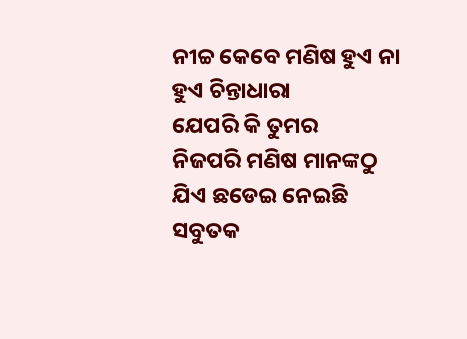ନୀଚ୍ଚ କେବେ ମଣିଷ ହୁଏ ନା
ହୁଏ ଚିନ୍ତାଧାରା
ଯେପରି କି ତୁମର
ନିଜପରି ମଣିଷ ମାନଙ୍କଠୁ
ଯିଏ ଛଡେଇ ନେଇଛି
ସବୁତକ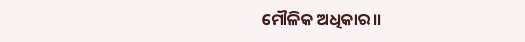ମୌଳିକ ଅଧିକାର।।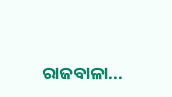ରାଜବାଳା...